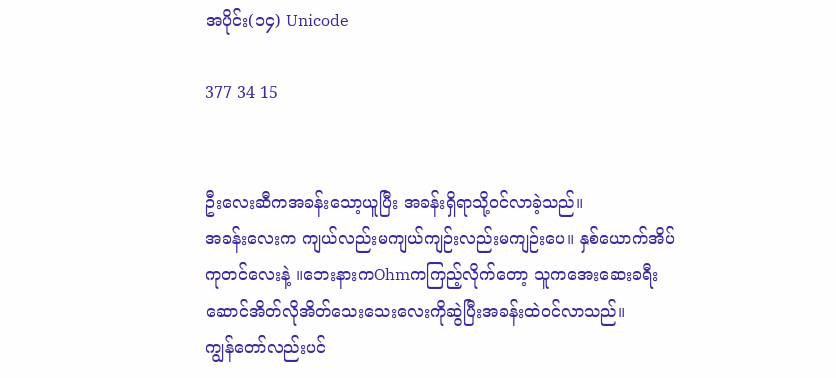အပိုင်း(၁၄) Unicode

377 34 15


ဦးလေးဆီကအခန်းသော့ယူပြီး အခန်းရှိရာသို့ဝင်လာခဲ့သည်။
အခန်းလေးက ကျယ်လည်းမကျယ်ကျဉ်းလည်းမကျဉ်းပေ။ နှစ်ယောက်အိပ်ကုတင်လေးနဲ့ ။ဘေးနားကOhmကကြည့်လိုက်တော့ သူကအေးဆေးခရီးဆောင်အိတ်လိုအိတ်သေးသေးလေးကိုဆွဲပြီးအခန်းထဲဝင်လာသည်။
ကျွန်တော်လည်းပင်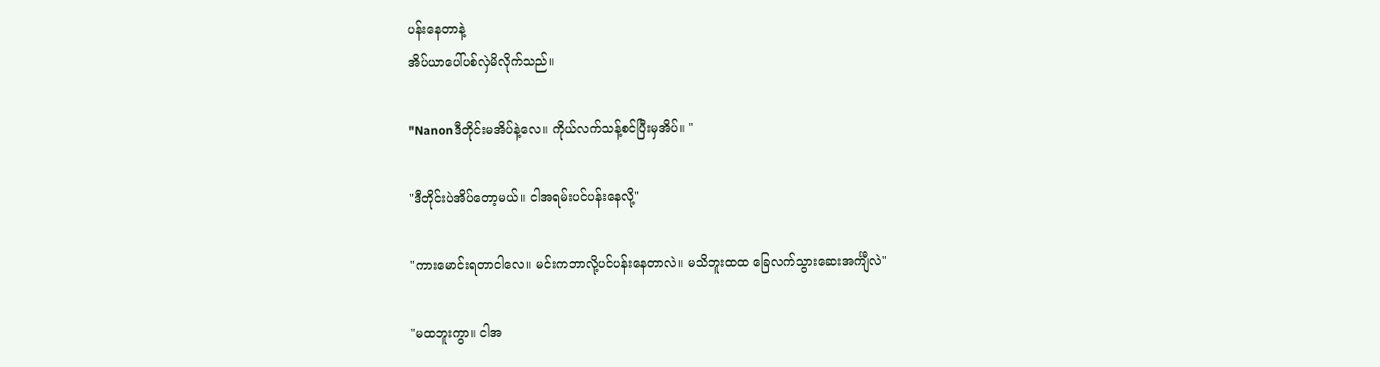ပန်းနေတာနဲ့
အိပ်ယာပေါ်ပစ်လှဲမိလိုက်သည်။

"Nanonဒီတိုင်းမအိပ်နဲ့လေ။ ကိုယ်လက်သန့်စင်ပြီးမှအိပ်။ "

"ဒီတိုင်းပဲအိပ်တော့မယ်။ ငါအရမ်းပင်ပန်းနေလို့"

"ကားမောင်းရတာငါလေ။ မင်းကဘာလို့ပင်ပန်းနေတာလဲ။ မသိဘူးထထ ခြေလက်သွားဆေးအင်္ကျီလဲ"

"မထဘူးကွာ။ ငါအ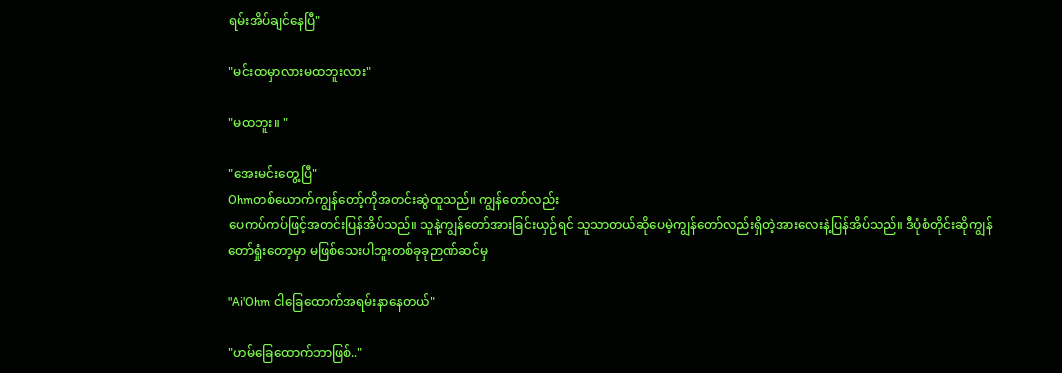ရမ်းအိပ်ချင်နေပြီ"

"မင်းထမှာလားမထဘူးလား"

"မထဘူး။ "

"အေးမင်းတွေ့ပြီ"
Ohmတစ်ယောက်ကျွန်တော့်ကိုအတင်းဆွဲထူသည်။ ကျွန်တော်လည်း
ပေကပ်ကပ်ဖြင့်အတင်းပြန်အိပ်သည်။ သူနဲ့ကျွန်တော်အားခြင်းယှဉ်ရင် သူသာတယ်ဆိုပေမဲ့ကျွန်တော်လည်းရှိတဲ့အားလေးနဲ့ပြန်အိပ်သည်။ ဒီပုံစံတိုင်းဆိုကျွန်တော်ရှုံးတော့မှာ မဖြစ်‌သေးပါဘူးတစ်ခုခုဉာဏ်ဆင်မှ

"Ai'Ohm ငါခြေထောက်အရမ်းနာနေတယ်"

"ဟမ်ခြေထောက်ဘာဖြစ်.."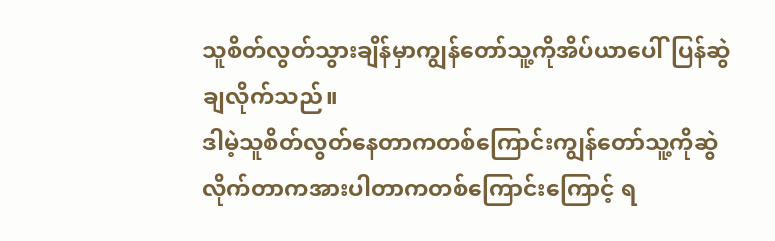သူစိတ်လွတ်သွားချိန်မှာကျွန်တော်သူ့ကိုအိပ်ယာပေါ်ပြန်ဆွဲချလိုက်သည်။
ဒါမဲ့သူစိတ်လွတ်နေတာကတစ်ကြောင်းကျွန်တော်သူ့ကိုဆွဲလိုက်တာကအားပါတာကတစ်ကြောင်းကြောင့် ရ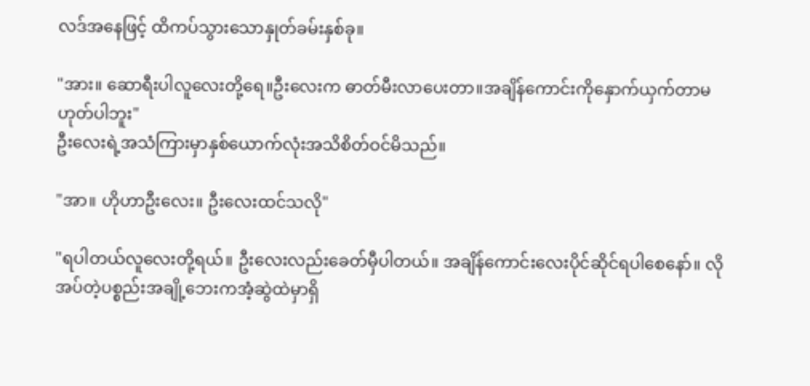လဒ်အနေဖြင့် ထိကပ်သွားသောနှုတ်ခမ်းနှစ်ခု။

"အား။ ဆောရီးပါလူလေး‌တို့ရေ။ဦးလေးက ဓာတ်မီးလာပေးတာ။အချိန်ကောင်းကိုနှောက်ယှက်တာမဟုတ်ပါဘူး"
ဦးလေးရဲ့အသံကြားမှာနှစ်ယောက်လုံးအသိစိတ်ဝင်မိသည်။

"အာ။ ဟိုဟာဦးလေး။ ဦးလေးထင်သလို"

"ရပါတယ်လူလေးတို့ရယ်။ ဦးလေးလည်းခေတ်မှီပါတယ်။ အချိန်ကောင်းလေးပိုင်ဆိုင်ရပါစေနော်။ လိုအပ်တဲ့ပစ္စည်းအချို့ဘေးကအံ့ဆွဲထဲမှာရှိ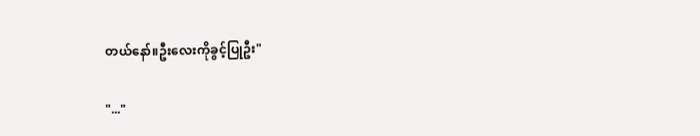တယ်နော်။ဦးလေးကိုခွင့်ပြုဦး"

"..."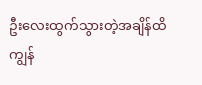ဦးလေးထွက်သွားတဲ့အချိန်ထိကျွန်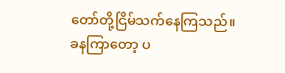တော်တို့ငြိမ်သက်နေကြသည်။
ခနကြာတော့ ပ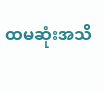ထမဆုံးအသိ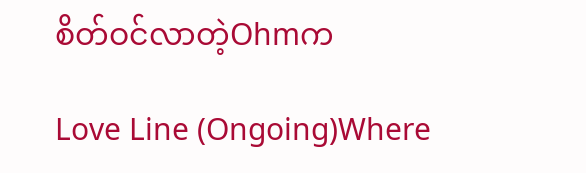စိတ်ဝင်လာတဲ့Ohmက

Love Line (Ongoing)Where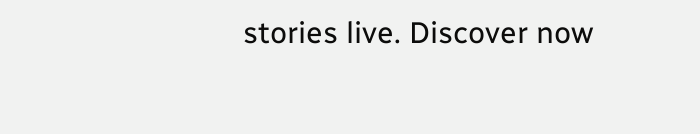stories live. Discover now